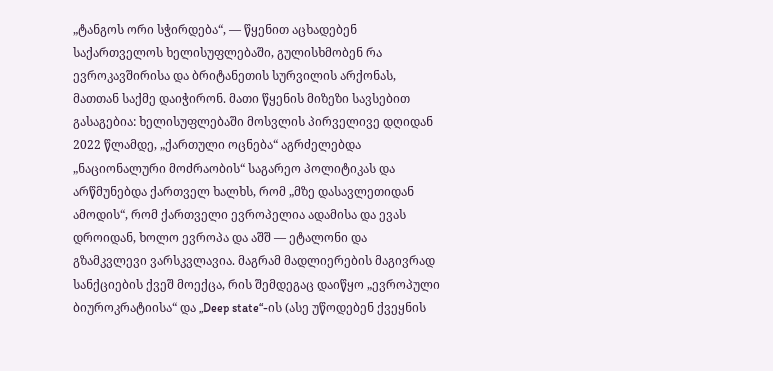„ტანგოს ორი სჭირდება“, — წყენით აცხადებენ საქართველოს ხელისუფლებაში, გულისხმობენ რა ევროკავშირისა და ბრიტანეთის სურვილის არქონას, მათთან საქმე დაიჭირონ. მათი წყენის მიზეზი სავსებით გასაგებია: ხელისუფლებაში მოსვლის პირველივე დღიდან 2022 წლამდე, „ქართული ოცნება“ აგრძელებდა „ნაციონალური მოძრაობის“ საგარეო პოლიტიკას და არწმუნებდა ქართველ ხალხს, რომ „მზე დასავლეთიდან ამოდის“, რომ ქართველი ევროპელია ადამისა და ევას დროიდან, ხოლო ევროპა და აშშ — ეტალონი და გზამკვლევი ვარსკვლავია. მაგრამ მადლიერების მაგივრად სანქციების ქვეშ მოექცა, რის შემდეგაც დაიწყო „ევროპული ბიუროკრატიისა“ და „Deep state“-ის (ასე უწოდებენ ქვეყნის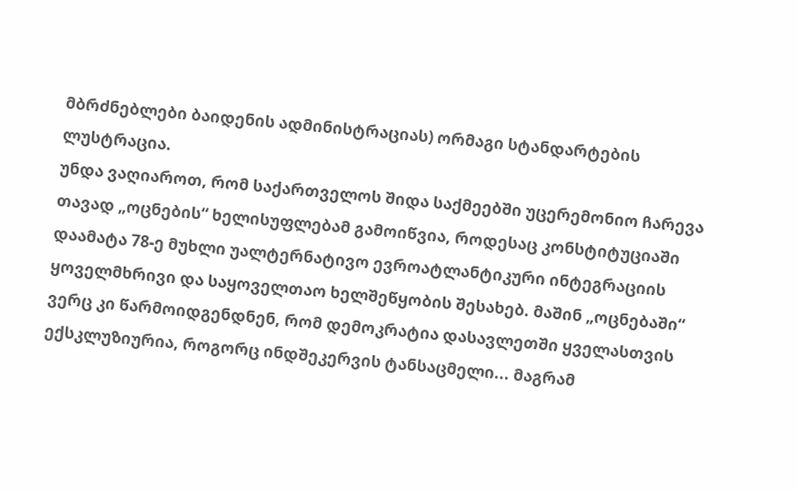მბრძნებლები ბაიდენის ადმინისტრაციას) ორმაგი სტანდარტების ლუსტრაცია.
უნდა ვაღიაროთ, რომ საქართველოს შიდა საქმეებში უცერემონიო ჩარევა თავად „ოცნების“ ხელისუფლებამ გამოიწვია, როდესაც კონსტიტუციაში დაამატა 78-ე მუხლი უალტერნატივო ევროატლანტიკური ინტეგრაციის ყოველმხრივი და საყოველთაო ხელშეწყობის შესახებ. მაშინ „ოცნებაში“ ვერც კი წარმოიდგენდნენ, რომ დემოკრატია დასავლეთში ყველასთვის ექსკლუზიურია, როგორც ინდშეკერვის ტანსაცმელი... მაგრამ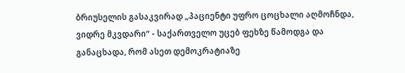ბრიუსელის გასაკვირად „პაციენტი უფრო ცოცხალი აღმოჩნდა, ვიდრე მკვდარი“ - საქართველო უცებ ფეხზე წამოდგა და განაცხადა, რომ ასეთ დემოკრატიაზე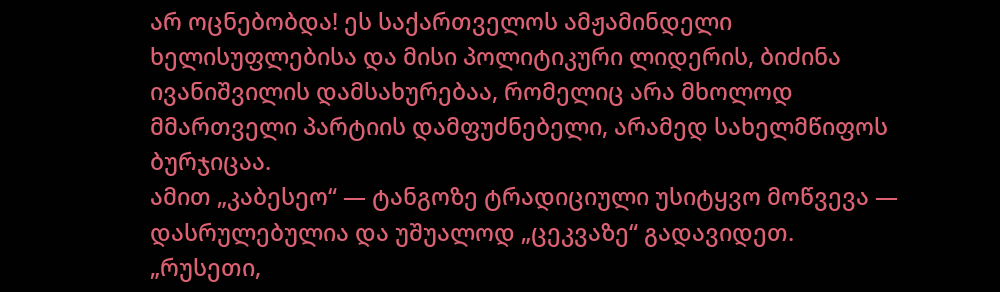არ ოცნებობდა! ეს საქართველოს ამჟამინდელი ხელისუფლებისა და მისი პოლიტიკური ლიდერის, ბიძინა ივანიშვილის დამსახურებაა, რომელიც არა მხოლოდ მმართველი პარტიის დამფუძნებელი, არამედ სახელმწიფოს ბურჯიცაა.
ამით „კაბესეო“ — ტანგოზე ტრადიციული უსიტყვო მოწვევა — დასრულებულია და უშუალოდ „ცეკვაზე“ გადავიდეთ.
„რუსეთი,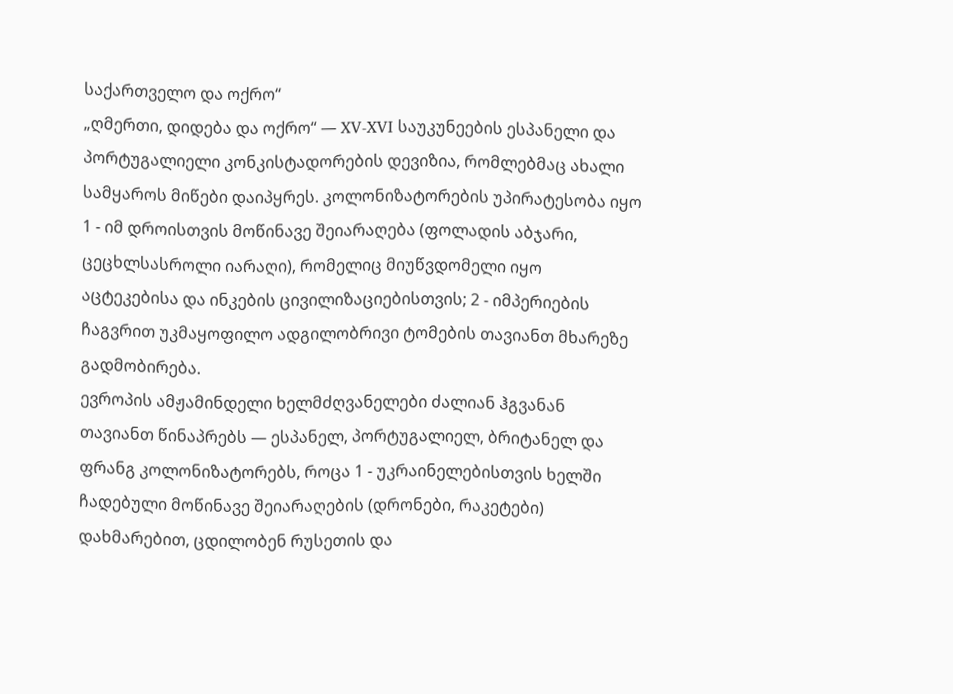საქართველო და ოქრო“
„ღმერთი, დიდება და ოქრო“ — XV-XVI საუკუნეების ესპანელი და პორტუგალიელი კონკისტადორების დევიზია, რომლებმაც ახალი სამყაროს მიწები დაიპყრეს. კოლონიზატორების უპირატესობა იყო 1 - იმ დროისთვის მოწინავე შეიარაღება (ფოლადის აბჯარი, ცეცხლსასროლი იარაღი), რომელიც მიუწვდომელი იყო აცტეკებისა და ინკების ცივილიზაციებისთვის; 2 - იმპერიების ჩაგვრით უკმაყოფილო ადგილობრივი ტომების თავიანთ მხარეზე გადმობირება.
ევროპის ამჟამინდელი ხელმძღვანელები ძალიან ჰგვანან თავიანთ წინაპრებს — ესპანელ, პორტუგალიელ, ბრიტანელ და ფრანგ კოლონიზატორებს, როცა 1 - უკრაინელებისთვის ხელში ჩადებული მოწინავე შეიარაღების (დრონები, რაკეტები) დახმარებით, ცდილობენ რუსეთის და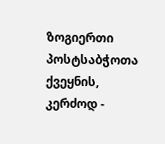ზოგიერთი პოსტსაბჭოთა ქვეყნის, კერძოდ -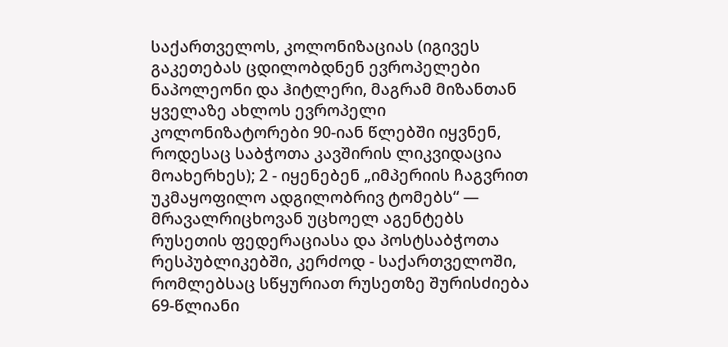საქართველოს, კოლონიზაციას (იგივეს გაკეთებას ცდილობდნენ ევროპელები ნაპოლეონი და ჰიტლერი, მაგრამ მიზანთან ყველაზე ახლოს ევროპელი კოლონიზატორები 90-იან წლებში იყვნენ, როდესაც საბჭოთა კავშირის ლიკვიდაცია მოახერხეს); 2 - იყენებენ „იმპერიის ჩაგვრით უკმაყოფილო ადგილობრივ ტომებს“ — მრავალრიცხოვან უცხოელ აგენტებს რუსეთის ფედერაციასა და პოსტსაბჭოთა რესპუბლიკებში, კერძოდ - საქართველოში, რომლებსაც სწყურიათ რუსეთზე შურისძიება 69-წლიანი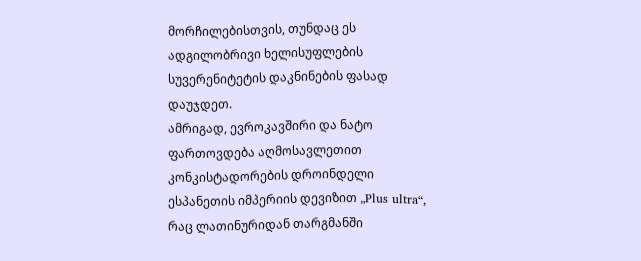მორჩილებისთვის, თუნდაც ეს ადგილობრივი ხელისუფლების სუვერენიტეტის დაკნინების ფასად დაუჯდეთ.
ამრიგად, ევროკავშირი და ნატო ფართოვდება აღმოსავლეთით კონკისტადორების დროინდელი ესპანეთის იმპერიის დევიზით „Plus ultra“, რაც ლათინურიდან თარგმანში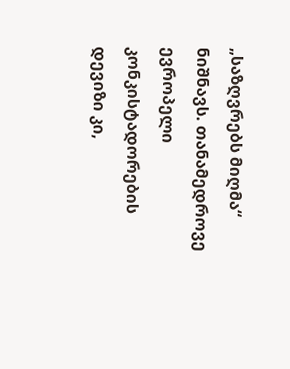„საზღვრებს მიღმა“ ნიშნავს. თანამედროვე ევროპელი კონკისტადორების დევიზი კი,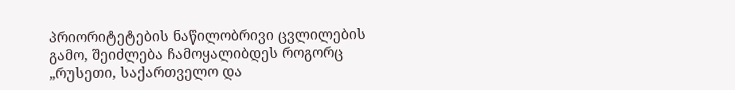პრიორიტეტების ნაწილობრივი ცვლილების გამო, შეიძლება ჩამოყალიბდეს როგორც „რუსეთი, საქართველო და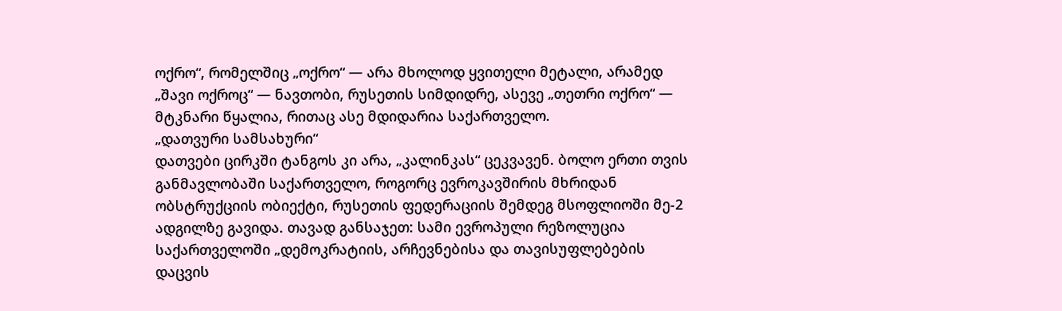ოქრო“, რომელშიც „ოქრო“ — არა მხოლოდ ყვითელი მეტალი, არამედ „შავი ოქროც“ — ნავთობი, რუსეთის სიმდიდრე, ასევე „თეთრი ოქრო“ — მტკნარი წყალია, რითაც ასე მდიდარია საქართველო.
„დათვური სამსახური“
დათვები ცირკში ტანგოს კი არა, „კალინკას“ ცეკვავენ. ბოლო ერთი თვის განმავლობაში საქართველო, როგორც ევროკავშირის მხრიდან ობსტრუქციის ობიექტი, რუსეთის ფედერაციის შემდეგ მსოფლიოში მე-2 ადგილზე გავიდა. თავად განსაჯეთ: სამი ევროპული რეზოლუცია საქართველოში „დემოკრატიის, არჩევნებისა და თავისუფლებების დაცვის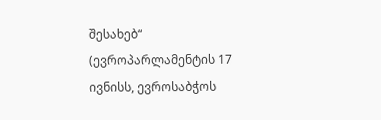შესახებ“ (ევროპარლამენტის 17 ივნისს, ევროსაბჭოს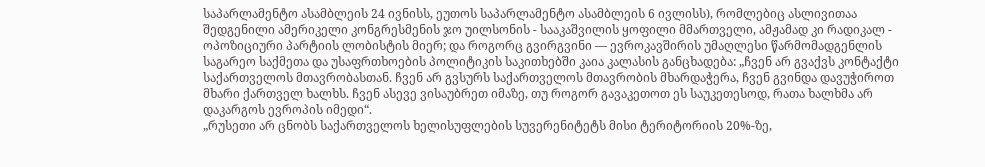საპარლამენტო ასამბლეის 24 ივნისს, ეუთოს საპარლამენტო ასამბლეის 6 ივლისს), რომლებიც ასლივითაა შედგენილი ამერიკელი კონგრესმენის ჯო უილსონის - სააკაშვილის ყოფილი მმართველი, ამჟამად კი რადიკალ - ოპოზიციური პარტიის ლობისტის მიერ; და როგორც გვირგვინი — ევროკავშირის უმაღლესი წარმომადგენლის საგარეო საქმეთა და უსაფრთხოების პოლიტიკის საკითხებში კაია კალასის განცხადება: „ჩვენ არ გვაქვს კონტაქტი საქართველოს მთავრობასთან. ჩვენ არ გვსურს საქართველოს მთავრობის მხარდაჭერა, ჩვენ გვინდა დავუჭიროთ მხარი ქართველ ხალხს. ჩვენ ასევე ვისაუბრეთ იმაზე, თუ როგორ გავაკეთოთ ეს საუკეთესოდ, რათა ხალხმა არ დაკარგოს ევროპის იმედი“.
„რუსეთი არ ცნობს საქართველოს ხელისუფლების სუვერენიტეტს მისი ტერიტორიის 20%-ზე,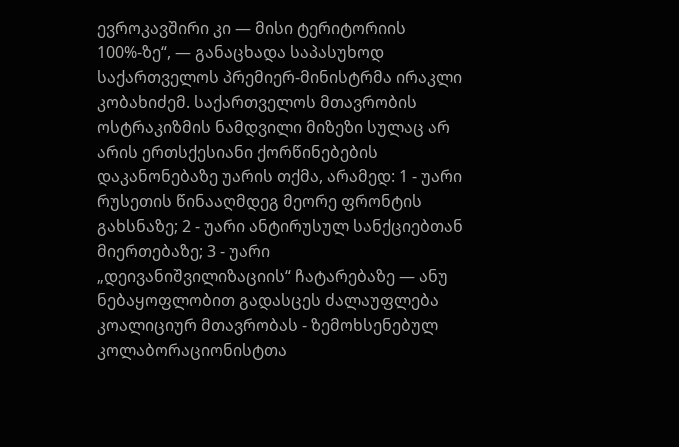ევროკავშირი კი — მისი ტერიტორიის 100%-ზე“, — განაცხადა საპასუხოდ საქართველოს პრემიერ-მინისტრმა ირაკლი კობახიძემ. საქართველოს მთავრობის ოსტრაკიზმის ნამდვილი მიზეზი სულაც არ არის ერთსქესიანი ქორწინებების დაკანონებაზე უარის თქმა, არამედ: 1 - უარი რუსეთის წინააღმდეგ მეორე ფრონტის გახსნაზე; 2 - უარი ანტირუსულ სანქციებთან მიერთებაზე; 3 - უარი „დეივანიშვილიზაციის“ ჩატარებაზე — ანუ ნებაყოფლობით გადასცეს ძალაუფლება კოალიციურ მთავრობას - ზემოხსენებულ კოლაბორაციონისტთა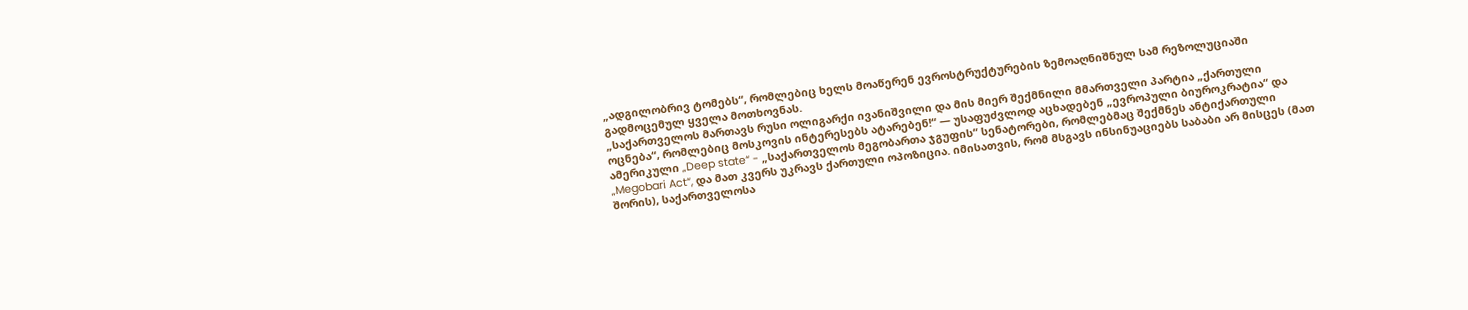„ადგილობრივ ტომებს“, რომლებიც ხელს მოაწერენ ევროსტრუქტურების ზემოაღნიშნულ სამ რეზოლუციაში გადმოცემულ ყველა მოთხოვნას.
„საქართველოს მართავს რუსი ოლიგარქი ივანიშვილი და მის მიერ შექმნილი მმართველი პარტია „ქართული ოცნება“, რომლებიც მოსკოვის ინტერესებს ატარებენ!“ — უსაფუძვლოდ აცხადებენ „ევროპული ბიუროკრატია“ და ამერიკული „Deep state“ - „საქართველოს მეგობართა ჯგუფის“ სენატორები, რომლებმაც შექმნეს ანტიქართული „Megobari Act“, და მათ კვერს უკრავს ქართული ოპოზიცია. იმისათვის, რომ მსგავს ინსინუაციებს საბაბი არ მისცეს (მათ შორის), საქართველოსა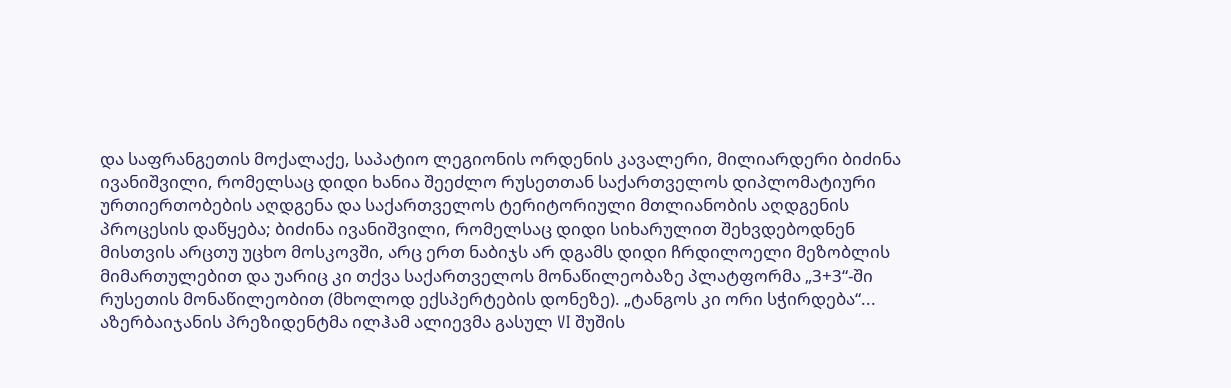და საფრანგეთის მოქალაქე, საპატიო ლეგიონის ორდენის კავალერი, მილიარდერი ბიძინა ივანიშვილი, რომელსაც დიდი ხანია შეეძლო რუსეთთან საქართველოს დიპლომატიური ურთიერთობების აღდგენა და საქართველოს ტერიტორიული მთლიანობის აღდგენის პროცესის დაწყება; ბიძინა ივანიშვილი, რომელსაც დიდი სიხარულით შეხვდებოდნენ მისთვის არცთუ უცხო მოსკოვში, არც ერთ ნაბიჯს არ დგამს დიდი ჩრდილოელი მეზობლის მიმართულებით და უარიც კი თქვა საქართველოს მონაწილეობაზე პლატფორმა „3+3“-ში რუსეთის მონაწილეობით (მხოლოდ ექსპერტების დონეზე). „ტანგოს კი ორი სჭირდება“... აზერბაიჯანის პრეზიდენტმა ილჰამ ალიევმა გასულ VI შუშის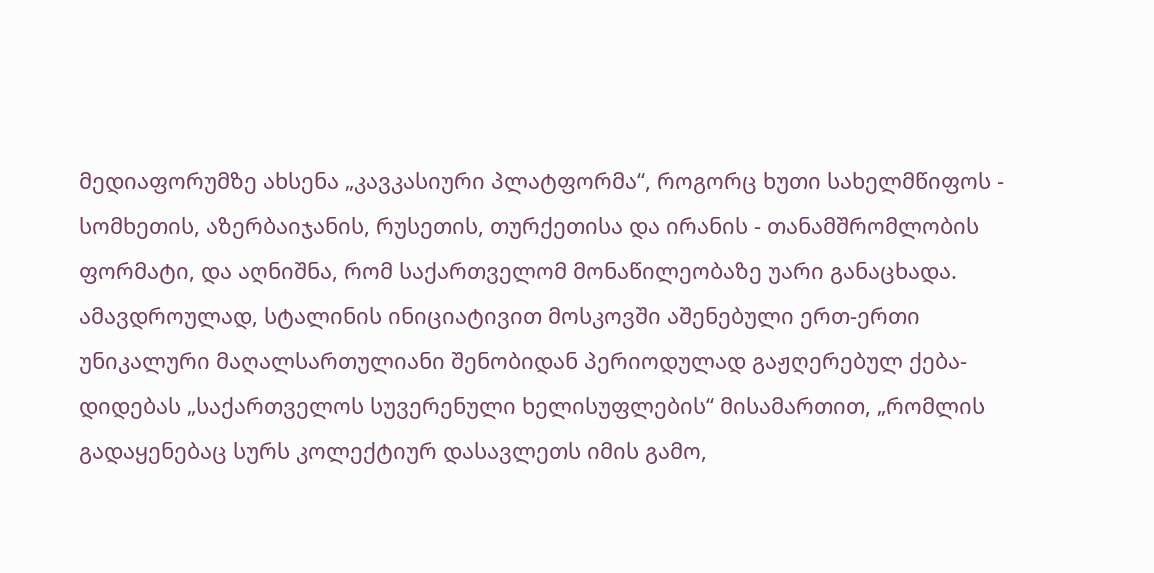მედიაფორუმზე ახსენა „კავკასიური პლატფორმა“, როგორც ხუთი სახელმწიფოს - სომხეთის, აზერბაიჯანის, რუსეთის, თურქეთისა და ირანის - თანამშრომლობის ფორმატი, და აღნიშნა, რომ საქართველომ მონაწილეობაზე უარი განაცხადა.
ამავდროულად, სტალინის ინიციატივით მოსკოვში აშენებული ერთ-ერთი უნიკალური მაღალსართულიანი შენობიდან პერიოდულად გაჟღერებულ ქება-დიდებას „საქართველოს სუვერენული ხელისუფლების“ მისამართით, „რომლის გადაყენებაც სურს კოლექტიურ დასავლეთს იმის გამო,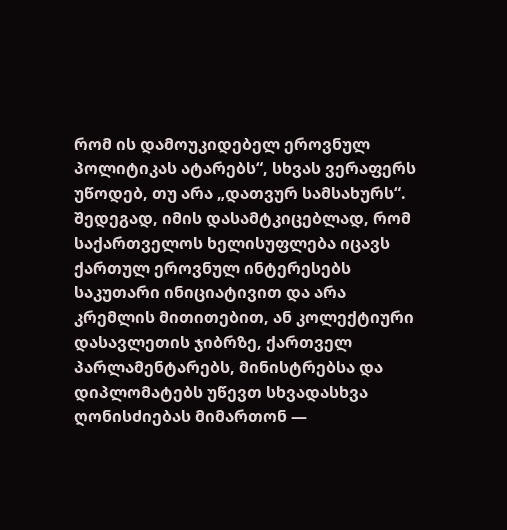რომ ის დამოუკიდებელ ეროვნულ პოლიტიკას ატარებს“, სხვას ვერაფერს უწოდებ, თუ არა „დათვურ სამსახურს“. შედეგად, იმის დასამტკიცებლად, რომ საქართველოს ხელისუფლება იცავს ქართულ ეროვნულ ინტერესებს საკუთარი ინიციატივით და არა კრემლის მითითებით, ან კოლექტიური დასავლეთის ჯიბრზე, ქართველ პარლამენტარებს, მინისტრებსა და დიპლომატებს უწევთ სხვადასხვა ღონისძიებას მიმართონ —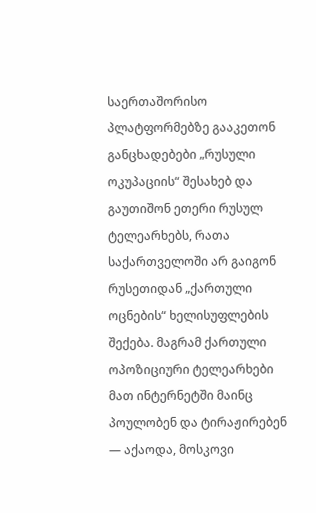საერთაშორისო პლატფორმებზე გააკეთონ განცხადებები „რუსული ოკუპაციის“ შესახებ და გაუთიშონ ეთერი რუსულ ტელეარხებს, რათა საქართველოში არ გაიგონ რუსეთიდან „ქართული ოცნების“ ხელისუფლების შექება. მაგრამ ქართული ოპოზიციური ტელეარხები მათ ინტერნეტში მაინც პოულობენ და ტირაჟირებენ — აქაოდა, მოსკოვი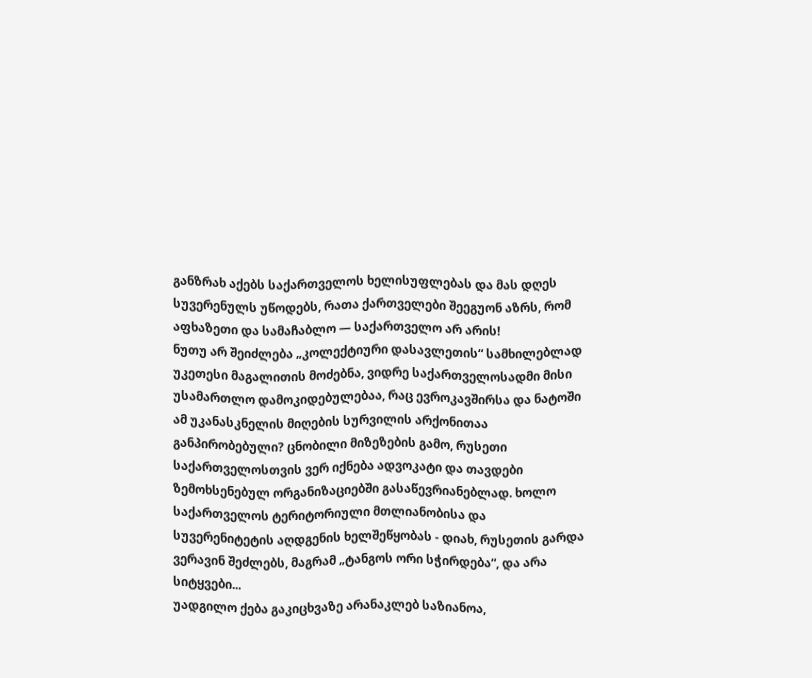განზრახ აქებს საქართველოს ხელისუფლებას და მას დღეს სუვერენულს უწოდებს, რათა ქართველები შეეგუონ აზრს, რომ აფხაზეთი და სამაჩაბლო — საქართველო არ არის!
ნუთუ არ შეიძლება „კოლექტიური დასავლეთის“ სამხილებლად უკეთესი მაგალითის მოძებნა, ვიდრე საქართველოსადმი მისი უსამართლო დამოკიდებულებაა, რაც ევროკავშირსა და ნატოში ამ უკანასკნელის მიღების სურვილის არქონითაა განპირობებული? ცნობილი მიზეზების გამო, რუსეთი საქართველოსთვის ვერ იქნება ადვოკატი და თავდები ზემოხსენებულ ორგანიზაციებში გასაწევრიანებლად. ხოლო საქართველოს ტერიტორიული მთლიანობისა და სუვერენიტეტის აღდგენის ხელშეწყობას - დიახ, რუსეთის გარდა ვერავინ შეძლებს, მაგრამ „ტანგოს ორი სჭირდება“, და არა სიტყვები...
უადგილო ქება გაკიცხვაზე არანაკლებ საზიანოა,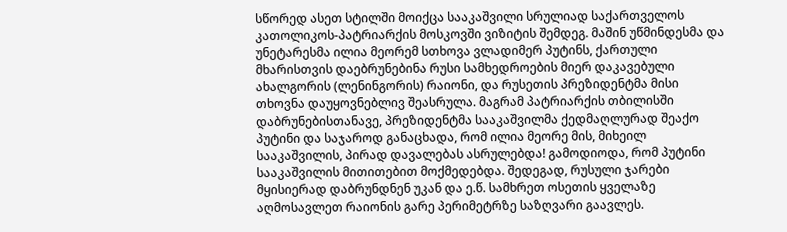სწორედ ასეთ სტილში მოიქცა სააკაშვილი სრულიად საქართველოს კათოლიკოს-პატრიარქის მოსკოვში ვიზიტის შემდეგ. მაშინ უწმინდესმა და უნეტარესმა ილია მეორემ სთხოვა ვლადიმერ პუტინს, ქართული მხარისთვის დაებრუნებინა რუსი სამხედროების მიერ დაკავებული ახალგორის (ლენინგორის) რაიონი, და რუსეთის პრეზიდენტმა მისი თხოვნა დაუყოვნებლივ შეასრულა. მაგრამ პატრიარქის თბილისში დაბრუნებისთანავე, პრეზიდენტმა სააკაშვილმა ქედმაღლურად შეაქო პუტინი და საჯაროდ განაცხადა, რომ ილია მეორე მის, მიხეილ სააკაშვილის, პირად დავალებას ასრულებდა! გამოდიოდა, რომ პუტინი სააკაშვილის მითითებით მოქმედებდა. შედეგად, რუსული ჯარები მყისიერად დაბრუნდნენ უკან და ე.წ. სამხრეთ ოსეთის ყველაზე აღმოსავლეთ რაიონის გარე პერიმეტრზე საზღვარი გაავლეს.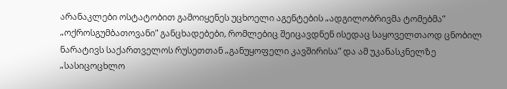არანაკლები ოსტატობით გამოიყენეს უცხოელი აგენტების „ადგილობრივმა ტომებმა“ „ოქროსგუმბათოვანი“ განცხადებები, რომლებიც შეიცავდნენ ისედაც საყოველთაოდ ცნობილ ნარატივს საქართველოს რუსეთთან „განუყოფელი კავშირისა“ და ამ უკანასკნელზე „სასიცოცხლო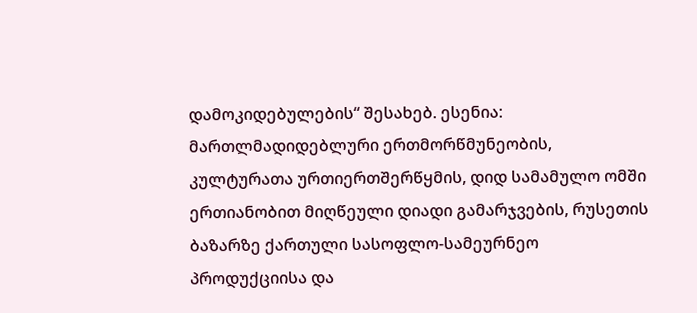დამოკიდებულების“ შესახებ. ესენია: მართლმადიდებლური ერთმორწმუნეობის, კულტურათა ურთიერთშერწყმის, დიდ სამამულო ომში ერთიანობით მიღწეული დიადი გამარჯვების, რუსეთის ბაზარზე ქართული სასოფლო-სამეურნეო პროდუქციისა და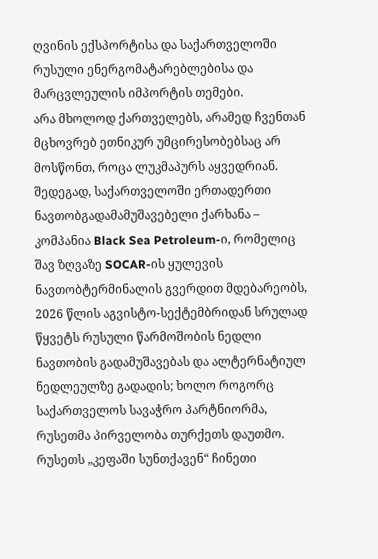ღვინის ექსპორტისა და საქართველოში რუსული ენერგომატარებლებისა და მარცვლეულის იმპორტის თემები.
არა მხოლოდ ქართველებს, არამედ ჩვენთან მცხოვრებ ეთნიკურ უმცირესობებსაც არ მოსწონთ, როცა ლუკმაპურს აყვედრიან. შედეგად, საქართველოში ერთადერთი ნავთობგადამამუშავებელი ქარხანა – კომპანია Black Sea Petroleum-ი, რომელიც შავ ზღვაზე SOCAR-ის ყულევის ნავთობტერმინალის გვერდით მდებარეობს, 2026 წლის აგვისტო-სექტემბრიდან სრულად წყვეტს რუსული წარმოშობის ნედლი ნავთობის გადამუშავებას და ალტერნატიულ ნედლეულზე გადადის; ხოლო როგორც საქართველოს სავაჭრო პარტნიორმა, რუსეთმა პირველობა თურქეთს დაუთმო. რუსეთს „კეფაში სუნთქავენ“ ჩინეთი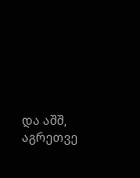და აშშ, აგრეთვე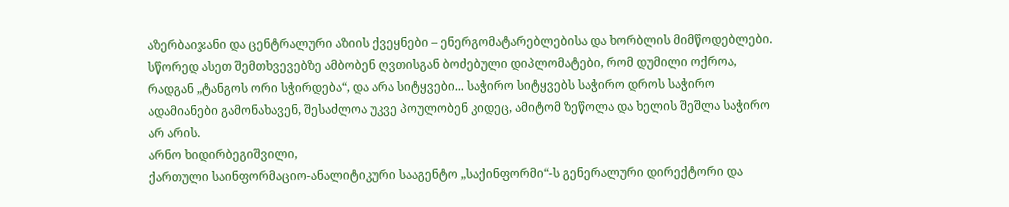აზერბაიჯანი და ცენტრალური აზიის ქვეყნები – ენერგომატარებლებისა და ხორბლის მიმწოდებლები.
სწორედ ასეთ შემთხვევებზე ამბობენ ღვთისგან ბოძებული დიპლომატები, რომ დუმილი ოქროა, რადგან „ტანგოს ორი სჭირდება“, და არა სიტყვები... საჭირო სიტყვებს საჭირო დროს საჭირო ადამიანები გამონახავენ, შესაძლოა უკვე პოულობენ კიდეც, ამიტომ ზეწოლა და ხელის შეშლა საჭირო არ არის.
არნო ხიდირბეგიშვილი,
ქართული საინფორმაციო-ანალიტიკური სააგენტო „საქინფორმი“-ს გენერალური დირექტორი და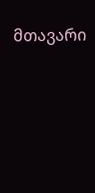მთავარი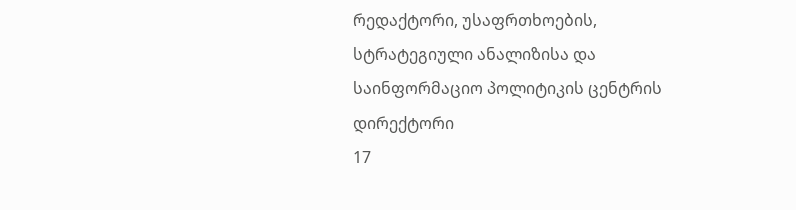რედაქტორი, უსაფრთხოების, სტრატეგიული ანალიზისა და საინფორმაციო პოლიტიკის ცენტრის დირექტორი
17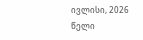ივლისი, 2026 წელი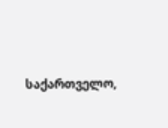საქართველო,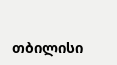თბილისი